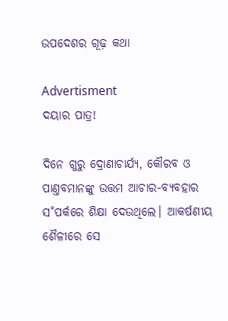ଉପଦେଶର ଗୂଢ଼ କଥା

Advertisment
ଦୟାର ପାତ୍ର!

ଦିନେ ଗୁରୁ ଦ୍ରୋଣାଚାର୍ଯ୍ୟ, କୌରବ ଓ ପାଣ୍ତବମାନଙ୍କୁ ଉତ୍ତମ ଆଚାର-ବ୍ୟବହାର ସ˚ପର୍କରେ ଶିକ୍ଷା ଦେଉଥିଲେ। ଆକର୍ଷଣୀୟ ଶୈଳୀରେ ସେ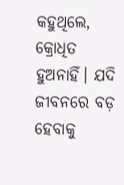କହୁଥିଲେ, କ୍ରୋଧିତ ହୁଅନାହିଁ। ଯଦି ଜୀବନରେ ବଡ଼ ହେବାକୁ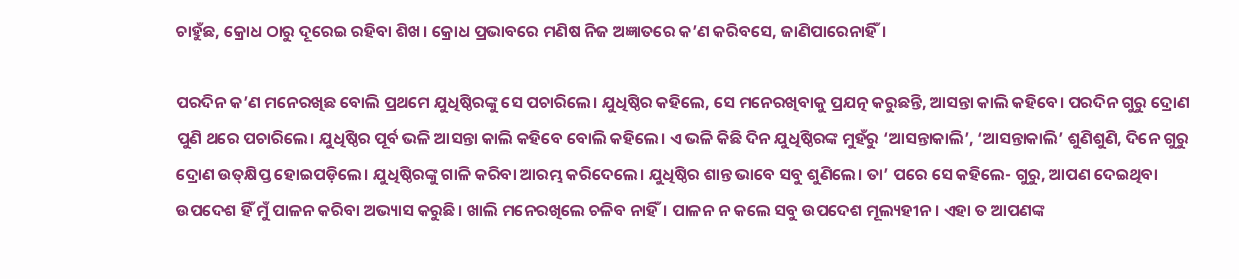ଚାହୁଁଛ, କ୍ରୋଧ ଠାରୁ ଦୂରେଇ ରହିବା ଶିଖ। କ୍ରୋଧ ପ୍ରଭାବରେ ମଣିଷ ନିଜ ଅଜ୍ଞାତରେ କ’ଣ କରିବସେ, ଜାଣିପାରେନାହିଁ।

ପରଦିନ କ’ଣ ମନେରଖିଛ ବୋଲି ପ୍ରଥମେ ଯୁଧିଷ୍ଠିରଙ୍କୁ ସେ ପଚାରିଲେ। ଯୁଧିଷ୍ଠିର କହିଲେ, ସେ ମନେରଖିବାକୁ ପ୍ରଯତ୍ନ କରୁଛନ୍ତି, ଆସନ୍ତା କାଲି କହିବେ। ପରଦିନ ଗୁରୁ ଦ୍ରୋଣ ପୁଣି ଥରେ ପଚାରିଲେ। ଯୁଧିଷ୍ଠିର ପୂର୍ବ ଭଳି ଆସନ୍ତା କାଲି କହିବେ ବୋଲି କହିଲେ। ଏ ଭଳି କିଛି ଦିନ ଯୁଧିଷ୍ଠିରଙ୍କ ମୁହଁରୁ ‘ଆସନ୍ତାକାଲି’, ‘ଆସନ୍ତାକାଲି’ ଶୁଣିଶୁଣି, ଦିନେ ଗୁରୁ ଦ୍ରୋଣ ଉତ୍‌କ୍ଷିପ୍ତ ହୋଇପଡ଼ିଲେ। ଯୁଧିଷ୍ଠିରଙ୍କୁ ଗାଳି କରିବା ଆରମ୍ଭ କରିଦେଲେ। ଯୁଧିଷ୍ଠିର ଶାନ୍ତ ଭାବେ ସବୁ ଶୁଣିଲେ। ତା’ ପରେ ସେ କହିଲେ- ଗୁରୁ, ଆପଣ ଦେଇଥିବା ଉପଦେଶ ହିଁ ମୁଁ ପାଳନ କରିବା ଅଭ୍ୟାସ କରୁଛି। ଖାଲି ମନେରଖିଲେ ଚଳିବ ନାହିଁ। ପାଳନ ନ କଲେ ସବୁ ଉପଦେଶ ମୂଲ୍ୟହୀନ। ଏହା ତ ଆପଣଙ୍କ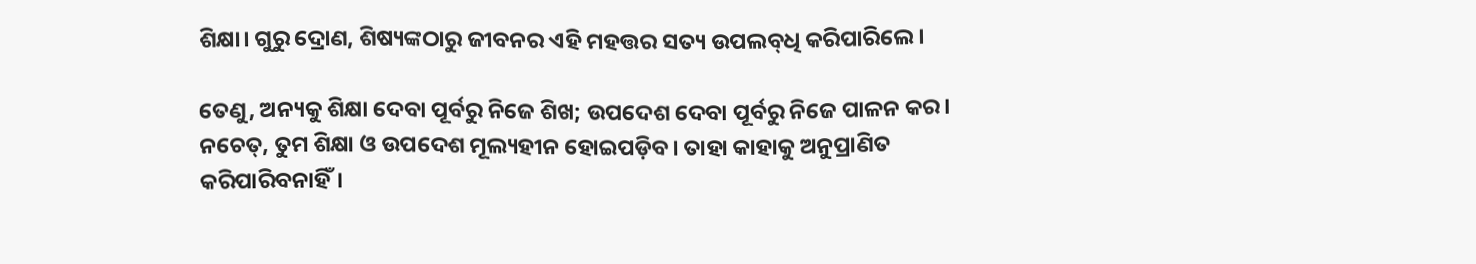ଶିକ୍ଷା। ଗୁରୁ ଦ୍ରୋଣ, ଶିଷ୍ୟଙ୍କଠାରୁ ଜୀବନର ଏହି ମହତ୍ତର ସତ୍ୟ ଉପଲବ୍‌ଧି କରିପାରିଲେ।

ତେଣୁ, ଅନ୍ୟକୁ ଶିକ୍ଷା ଦେବା ପୂର୍ବରୁ ନିଜେ ଶିଖ; ଉପଦେଶ ଦେବା ପୂର୍ବରୁ ନିଜେ ପାଳନ କର। ନଚେତ୍‌, ତୁମ ଶିକ୍ଷା ଓ ଉପଦେଶ ମୂଲ୍ୟହୀନ ହୋଇପଡ଼ିବ। ତାହା କାହାକୁ ଅନୁପ୍ରାଣିତ କରିପାରିବନାହିଁ।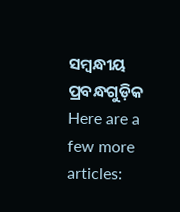ସମ୍ବନ୍ଧୀୟ ପ୍ରବନ୍ଧଗୁଡ଼ିକ
Here are a few more articles: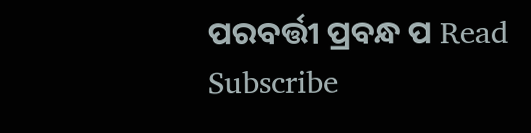ପରବର୍ତ୍ତୀ ପ୍ରବନ୍ଧ ପ Read
Subscribe